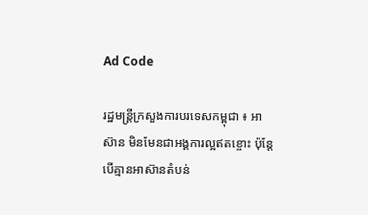Ad Code

រដ្ឋមន្ត្រីក្រសួងការបរទេសកម្ពុជា ៖ អាស៊ាន មិនមែនជាអង្គការល្អឥតខ្ចោះ ប៉ុន្តែបើគ្មានអាស៊ានតំបន់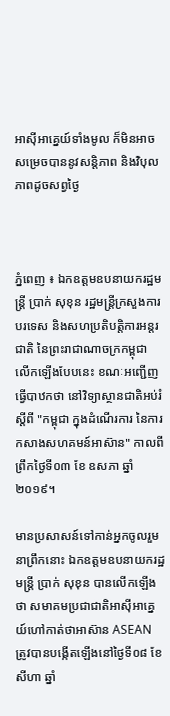អាស៊ីអាគ្នេយ៍ទាំងមូល ក៏មិនអាចសម្រេចបាននូវសន្តិភាព និងវិបុលភាពដូចសព្វថ្ងៃ



ភ្នំពេញ ៖ ឯកឧត្ដមឧបនាយករដ្ឋមន្ត្រី ប្រាក់ សុខុន រដ្ឋមន្ត្រីក្រសួងការបរទេស និងសហប្រតិបត្តិការអន្តរជាតិ នៃព្រះរាជាណាចក្រកម្ពុជា លើកឡើងបែបនេះ ខណៈអញ្ជើញធ្វើបាឋកថា នៅវិទ្យាស្ថានជាតិអប់រំ ស្ដីពី "កម្ពុជា ក្នុងដំណើរការ នៃការកសាងសហគមន៍អាស៊ាន" កាលពីព្រឹកថ្ងៃទី០៣ ខែ ឧសភា ឆ្នាំ២០១៩។

មានប្រសាសន៍ទៅកាន់អ្នកចូលរួមនាព្រឹកនោះ ឯកឧត្តមឧបនាយករដ្ឋមន្ត្រី ប្រាក់ សុខុន បានលើកឡើងថា សមាគមប្រជាជាតិអាស៊ីអាគ្នេយ៍ហៅកាត់ថាអាស៊ាន ASEAN ត្រូវបានបង្កើតឡើងនៅថ្ងៃទី០៨ ខែសីហា ឆ្នាំ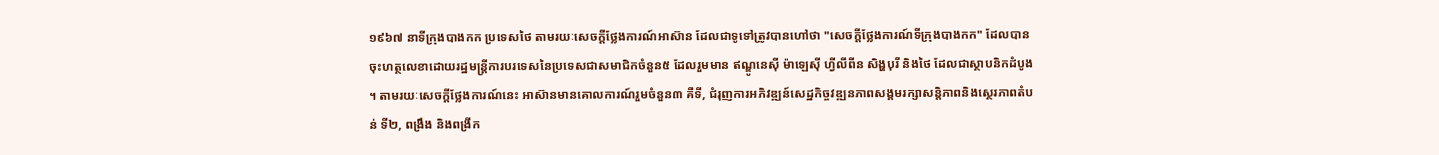១៩៦៧ នាទីក្រុងបាងកក ប្រទេសថៃ តាមរយៈសេចក្តីថ្លែងការណ៍អាស៊ាន ដែលជាទូទៅត្រូវបានហៅថា "សេចក្តីថ្លែងការណ៍ទីក្រុងបាងកក" ដែលបានចុះហត្ថលេខាដោយរដ្ឋមន្ត្រីការបរទេសនៃប្រទេសជាសមាជិកចំនួន៥ ដែលរួមមាន ឥណ្ឌូនេស៊ី ម៉ាឡេស៊ី ហ្វីលីពីន សិង្ហបុរី និងថៃ ដែលជាស្ថាបនិកដំបូង។ តាមរយៈសេចក្តីថ្លែងការណ៍នេះ អាស៊ានមានគោលការណ៍រួមចំនួន៣ គឺទី, ជំរុញការអភិវឌ្ឍន៍សេដ្ឋកិច្ចវឌ្ឍនភាពសង្គមរក្សាសន្តិភាពនិងស្ថេរភាពតំបន់ ទី២, ពង្រឹង និងពង្រីក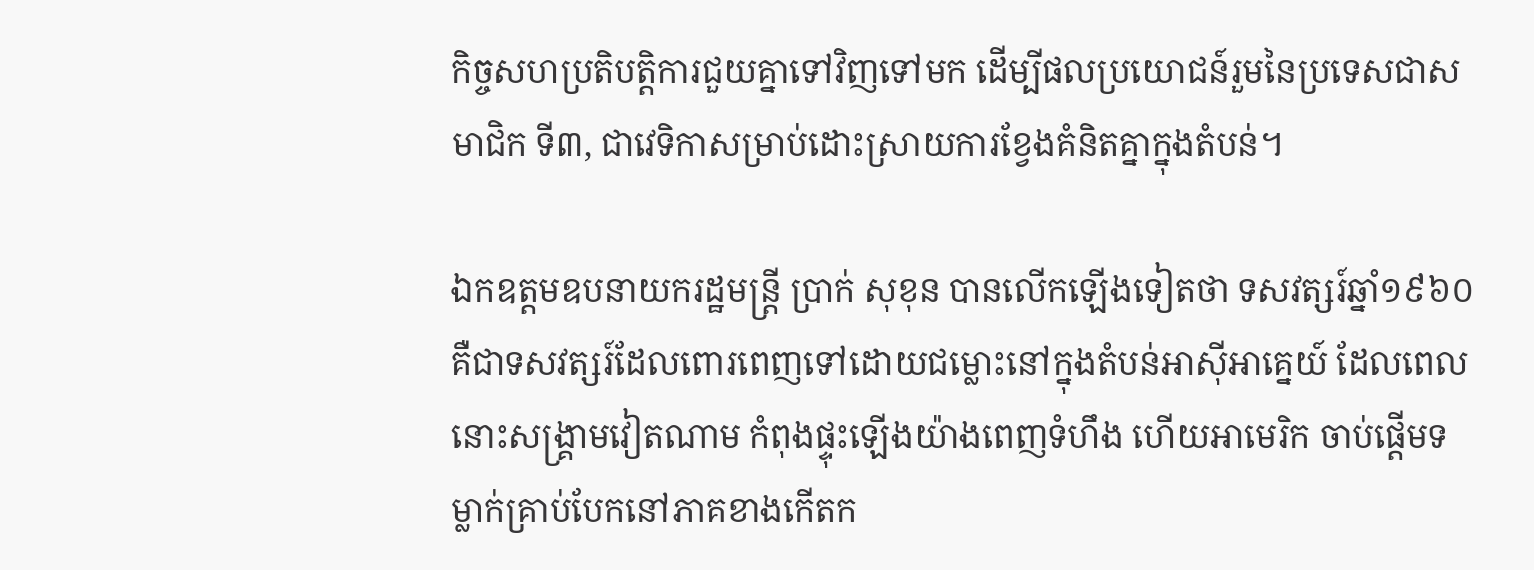កិច្ចសហប្រតិបត្តិការជួយគ្នាទៅវិញទៅមក ដើម្បីផលប្រយោជន៍រួមនៃប្រទេសជាសមាជិក ទី៣, ជាវេទិកាសម្រាប់ដោះស្រាយការខ្វែងគំនិតគ្នាក្នុងតំបន់។

ឯកឧត្តមឧបនាយករដ្ឋមន្ត្រី ប្រាក់ សុខុន បានលើកឡើងទៀតថា ទសវត្សរ៍ឆ្នាំ១៩៦០ គឺជាទសវត្សរ៍ដែលពោរពេញទៅដោយជម្លោះនៅក្នុងតំបន់អាស៊ីអាគ្នេយ៍ ដែលពេលនោះសង្គ្រាមវៀតណាម កំពុងផ្ទុះឡើងយ៉ាងពេញទំហឹង ហើយអាមេរិក ចាប់ផ្ដើមទម្លាក់គ្រាប់បែកនៅភាគខាងកើតក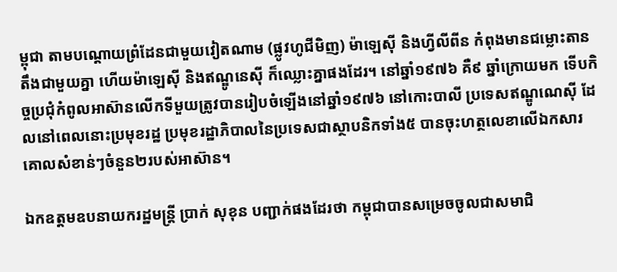ម្ពុជា តាមបណ្ដោយព្រំដែនជាមួយវៀតណាម (ផ្លូវហូជីមិញ) ម៉ាឡេស៊ី និងហ្វីលីពីន កំពុងមានជម្លោះតានតឹងជាមួយគ្នា ហើយម៉ាឡេស៊ី និងឥណ្ឌូនេស៊ី ក៏ឈ្លោះគ្នាផងដែរ។ នៅឆ្នាំ១៩៧៦ គឺ៩ ឆ្នាំក្រោយមក ទើបកិច្ចប្រជុំកំពូលអាស៊ានលើកទីមួយត្រូវបានរៀបចំឡើងនៅឆ្នាំ១៩៧៦ នៅកោះបាលី ប្រទេសឥណ្ឌូណេស៊ី ដែលនៅពេលនោះប្រមុខរដ្ឋ ប្រមុខរដ្ឋាភិបាលនៃប្រទេសជាស្ថាបនិកទាំង៥ បានចុះហត្ថលេខាលើឯកសារគោលសំខាន់ៗចំនួន២របស់អាស៊ាន។

ឯកឧត្តមឧបនាយករដ្ឋមន្ត្រី ប្រាក់ សុខុន បញ្ជាក់ផងដែរថា កម្ពុជាបានសម្រេចចូលជាសមាជិ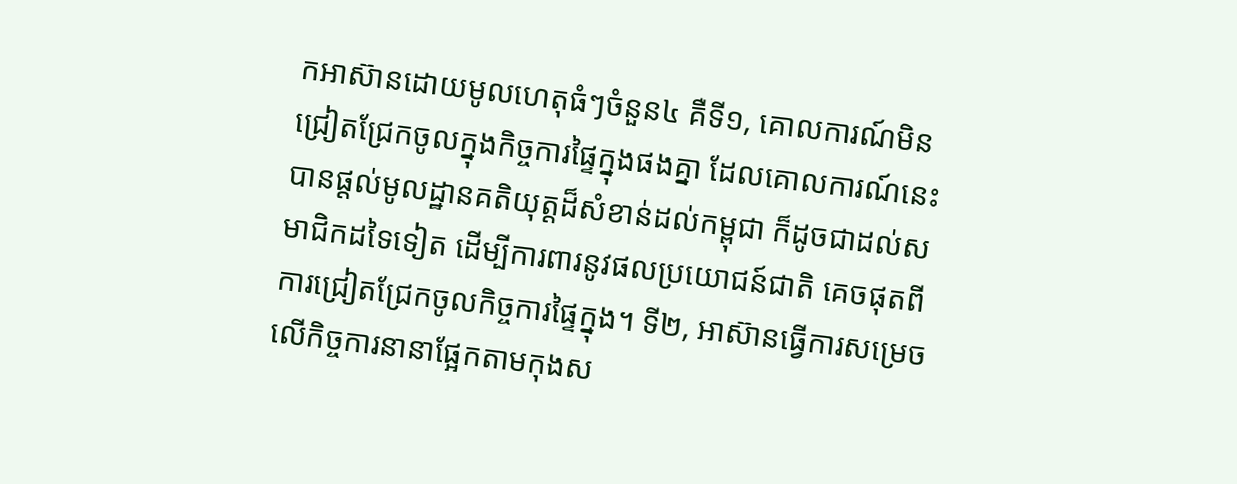កអាស៊ានដោយមូលហេតុធំៗចំនួន៤ គឺទី១, គោលការណ៍មិនជ្រៀតជ្រែកចូលក្នុងកិច្ចការផ្ទៃក្នុងផងគ្នា ដែលគោលការណ៍នេះ បានផ្ដល់មូលដ្ឋានគតិយុត្តដ៏សំខាន់ដល់កម្ពុជា ក៏ដូចជាដល់សមាជិកដទៃទៀត ដើម្បីការពារនូវផលប្រយោជន៍ជាតិ គេចផុតពីការជ្រៀតជ្រែកចូលកិច្ចការផ្ទៃក្នុង។ ទី២, អាស៊ានធ្វើការសម្រេចលើកិច្ចការនានាផ្អែកតាមកុងស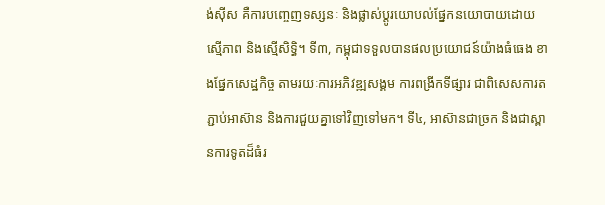ង់ស៊ីស គឺការបញ្ចេញទស្សនៈ និងផ្លាស់ប្ដូរយោបល់ផ្នែកនយោបាយដោយស្មើភាព និងស្មើសិទ្ធិ។ ទី៣, កម្ពុជាទទួលបានផលប្រយោជន៍យ៉ាងធំធេង ខាងផ្នែកសេដ្ឋកិច្ច តាមរយៈការអភិវឌ្ឍសង្គម ការពង្រីកទីផ្សារ ជាពិសេសការតភ្ជាប់អាស៊ាន និងការជួយគ្នាទៅវិញទៅមក។ ទី៤, អាស៊ានជាច្រក និងជាស្ពានការទូតដ៏ធំរ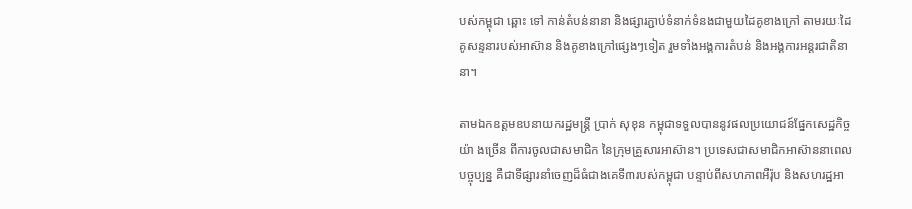បស់កម្ពុជា ឆ្ពោះ ទៅ កាន់តំបន់នានា និងផ្សារភ្ជាប់ទំនាក់ទំនងជាមួយដៃគូខាងក្រៅ តាមរយៈដៃគូសន្ទនារបស់អាស៊ាន និងគូខាងក្រៅផ្សេងៗទៀត រួមទាំងអង្គការតំបន់ និងអង្គការអន្តរជាតិនានា។

តាមឯកឧត្តមឧបនាយករដ្ឋមន្ត្រី ប្រាក់ សុខុន កម្ពុជាទទួលបាននូវផលប្រយោជន៍ផ្នែកសេដ្ឋកិច្ចយ៉ា ងច្រើន ពីការចូលជាសមាជិក នៃក្រុមគ្រួសារអាស៊ាន។ ប្រទេសជាសមាជិកអាស៊ាននាពេលបច្ចុប្បន្ន គឺជាទីផ្សារនាំចេញដ៏ធំជាងគេទី៣របស់កម្ពុជា បន្ទាប់ពីសហភាពអឺរ៉ុប និងសហរដ្ឋអា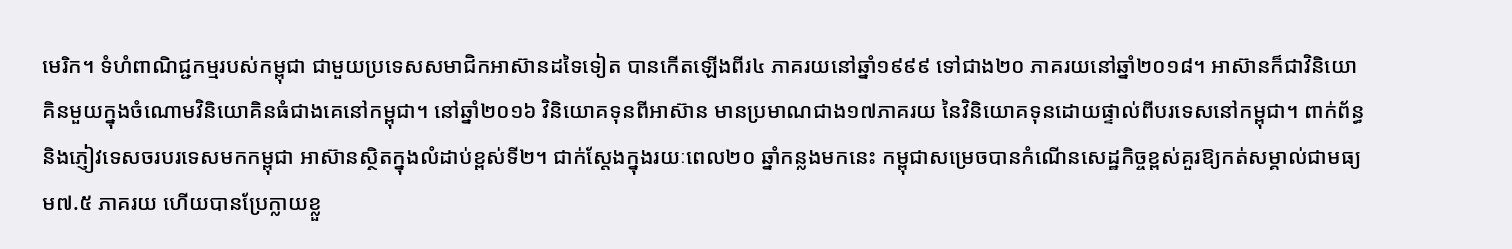មេរិក។ ទំហំពាណិជ្ជកម្មរបស់កម្ពុជា ជាមួយប្រទេសសមាជិកអាស៊ានដទៃទៀត បានកើតឡើងពីរ៤ ភាគរយនៅឆ្នាំ១៩៩៩ ទៅជាង២០ ភាគរយនៅឆ្នាំ២០១៨។ អាស៊ានក៏ជាវិនិយោគិនមួយក្នុងចំណោមវិនិយោគិនធំជាងគេនៅកម្ពុជា។ នៅឆ្នាំ២០១៦ វិនិយោគទុនពីអាស៊ាន មានប្រមាណជាង១៧ភាគរយ នៃវិនិយោគទុនដោយផ្ទាល់ពីបរទេសនៅកម្ពុជា។ ពាក់ព័ន្ធ និងភ្ញៀវទេសចរបរទេសមកកម្ពុជា អាស៊ានស្ថិតក្នុងលំដាប់ខ្ពស់ទី២។ ជាក់ស្ដែងក្នុងរយៈពេល២០ ឆ្នាំកន្លងមកនេះ កម្ពុជាសម្រេចបានកំណើនសេដ្ឋកិច្ចខ្ពស់គួរឱ្យកត់សម្គាល់ជាមធ្យម៧.៥ ភាគរយ ហើយបានប្រែក្លាយខ្លួ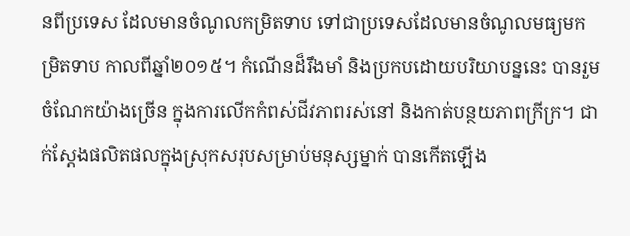នពីប្រទេស ដែលមានចំណូលកម្រិតទាប ទៅជាប្រទេសដែលមានចំណូលមធ្យមកម្រិតទាប កាលពីឆ្នាំ២០១៥។ កំណើនដ៏រឹងមាំ និងប្រកបដោយបរិយាបន្ននេះ បានរួមចំណែកយ៉ាងច្រើន ក្នុងការលើកកំពស់ជីវភាពរស់នៅ និងកាត់បន្ថយភាពក្រីក្រ។ ជាក់ស្តែងផលិតផលក្នុងស្រុកសរុបសម្រាប់មនុស្សម្នាក់ បានកើតឡើង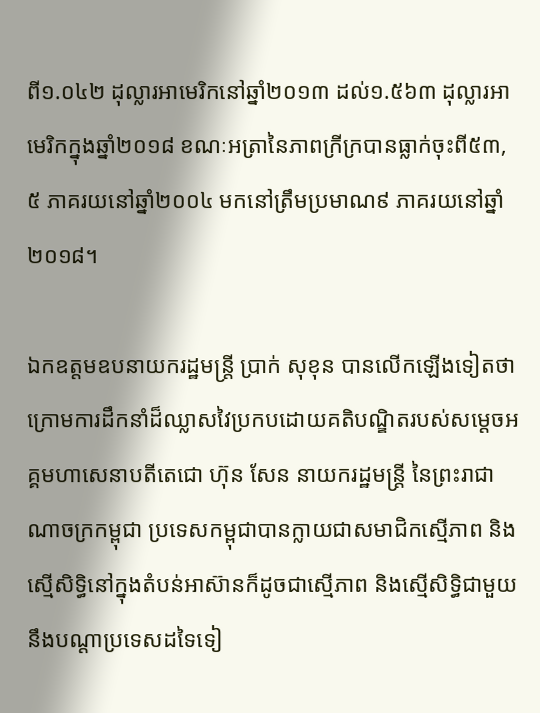ពី១.០៤២ ដុល្លារអាមេរិកនៅឆ្នាំ២០១៣ ដល់១.៥៦៣ ដុល្លារអាមេរិកក្នុងឆ្នាំ២០១៨ ខណៈអត្រានៃភាពក្រីក្របានធ្លាក់ចុះពី៥៣,៥ ភាគរយនៅឆ្នាំ២០០៤ មកនៅត្រឹមប្រមាណ៩ ភាគរយនៅឆ្នាំ២០១៨។

ឯកឧត្តមឧបនាយករដ្ឋមន្ត្រី ប្រាក់ សុខុន បានលើកឡើងទៀតថា ក្រោមការដឹកនាំដ៏ឈ្លាសវៃប្រកបដោយគតិបណ្ឌិតរបស់សម្ដេចអគ្គមហាសេនាបតីតេជោ ហ៊ុន សែន នាយករដ្ឋមន្ត្រី នៃព្រះរាជាណាចក្រកម្ពុជា ប្រទេសកម្ពុជាបានក្លាយជាសមាជិកស្មើភាព និងស្មើសិទ្ធិនៅក្នុងតំបន់អាស៊ានក៏ដូចជាស្មើភាព និងស្មើសិទ្ធិជាមួយនឹងបណ្តាប្រទេសដទៃទៀ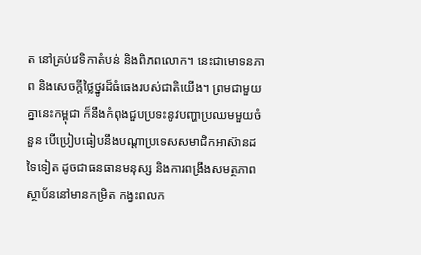ត នៅគ្រប់វេទិកាតំបន់ និងពិភពលោក។ នេះជាមោទនភាព និងសេចក្តីថ្លៃថ្នូរដ៏ធំធេងរបស់ជាតិយើង។ ព្រមជាមួយគ្នានេះកម្ពុជា ក៏នឹងកំពុងជួបប្រទះនូវបញ្ហាប្រឈមមួយចំនួន បើប្រៀបធៀបនឹងបណ្ដាប្រទេសសមាជិកអាស៊ានដទៃទៀត ដូចជាធនធានមនុស្ស និងការពង្រឹងសមត្ថភាពស្ថាប័ននៅមានកម្រិត កង្វះពលក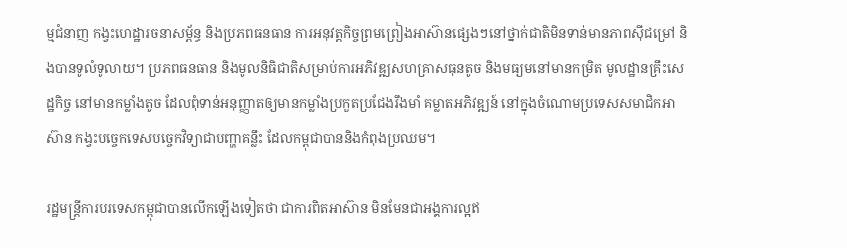ម្មជំនាញ កង្វះហេដ្ឋារចនាសម្ព័ន្ធ និងប្រភពធនធាន ការអនុវត្តកិច្ចព្រមព្រៀងអាស៊ានផ្សេងៗនៅថ្នាក់ជាតិមិនទាន់មានភាពស៊ីជម្រៅ និងបានទូលំទូលាយ។ ប្រភពធនធាន និងមូលនិធិជាតិសម្រាប់ការអភិវឌ្ឍសហគ្រាសធុនតូច និងមធ្យមនៅមានកម្រិត មូលដ្ឋានគ្រឹះសេដ្ឋកិច្ច នៅមានកម្លាំងតូច ដែលពុំទាន់អនុញ្ញាតឲ្យមានកម្លាំងប្រកួតប្រជែងរឹងមាំ គម្លាតអភិវឌ្ឍន៍ នៅក្នុងចំណោមប្រទេសសមាជិកអាស៊ាន កង្វះបច្ចេកទេសបច្ចេកវិទ្យាជាបញ្ហាគន្លឹះ ដែលកម្ពុជាបាននិងកំពុងប្រឈម។

រដ្ឋមន្ត្រីការបរទេសកម្ពុជាបានលើកឡើងទៀតថា ជាការពិតអាស៊ាន មិនមែនជាអង្គការល្អឥ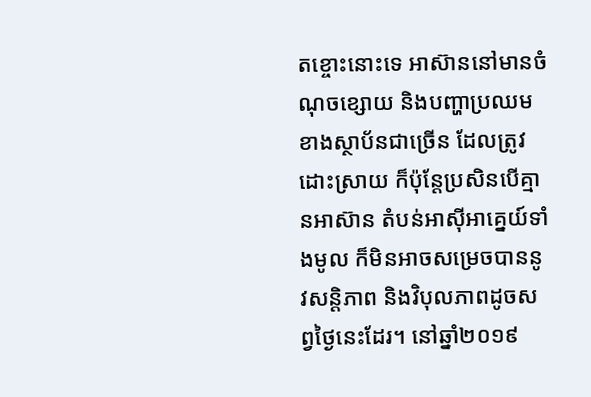តខ្ចោះនោះទេ អាស៊ាននៅមានចំណុចខ្សោយ និងបញ្ហាប្រឈមខាងស្ថាប័នជាច្រើន ដែលត្រូវដោះស្រាយ ក៏ប៉ុន្តែប្រសិនបើគ្មានអាស៊ាន តំបន់អាស៊ីអាគ្នេយ៍ទាំងមូល ក៏មិនអាចសម្រេចបាននូវសន្តិភាព និងវិបុលភាពដូចសព្វថ្ងៃនេះដែរ។ នៅឆ្នាំ២០១៩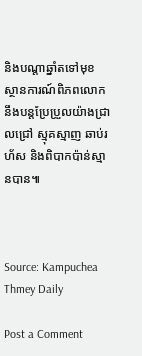និងបណ្តាឆ្នាំតទៅមុខ ស្ថានការណ៍ពិភពលោក នឹងបន្តប្រែប្រួលយ៉ាងជ្រាលជ្រៅ ស្មុគស្មាញ ឆាប់រហ័ស និងពិបាកប៉ាន់ស្មានបាន៕



Source: Kampuchea Thmey Daily

Post a Comment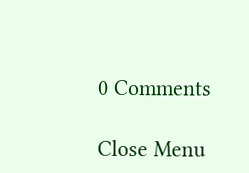0 Comments

Close Menu